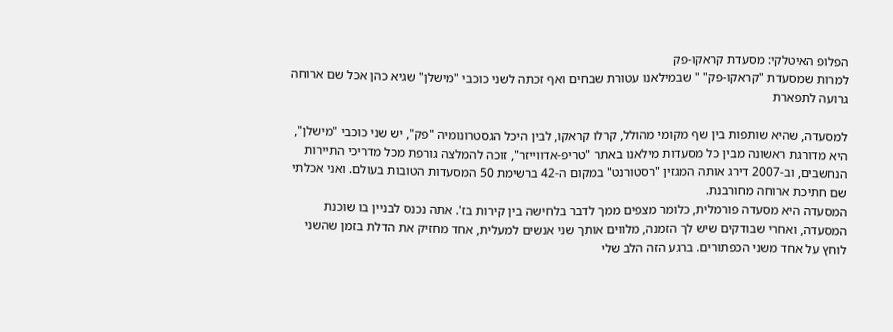הפלופ האיטלקי: מסעדת קראקו-פק
למרות שמסעדת "קראקו-פק" " שבמילאנו עטורת שבחים ואף זכתה לשני כוכבי "מישלן" שגיא כהן אכל שם ארוחה גרועה לתפארת

למסעדה, שהיא שותפות בין שף מקומי מהולל, קרלו קראקו, לבין היכל הגסטרונומיה "פק", יש שני כוכבי "מישלן", היא מדורגת ראשונה מבין כל מסעדות מילאנו באתר "טריפ-אדווייזר", זוכה להמלצה גורפת מכל מדריכי התיירות הנחשבים, וב-2007 דירג אותה המגזין "רסטורנט" במקום ה-42 ברשימת 50 המסעדות הטובות בעולם. ואני אכלתי שם חתיכת ארוחה מחורבנת.
המסעדה היא מסעדה פורמלית, כלומר מצפים ממך לדבר בלחישה בין קירות בז'. אתה נכנס לבניין בו שוכנת המסעדה, ואחרי שבודקים שיש לך הזמנה, מלווים אותך שני אנשים למעלית, אחד מחזיק את הדלת בזמן שהשני לוחץ על אחד משני הכפתורים. ברגע הזה הלב שלי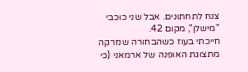צנח לתחתונים. אבל שני כוכבי "מישלן", מקום 42.
חייכתי בעוז כשהבחורה שנזרקה מתצוגת האופנה של ארמאני (כי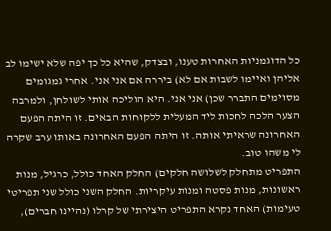כל הדוגמניות האחרות טענו, ובצדק, שהיא כל כך יפה שלא ישימו לב אליהן ואיימו לשבות אם לא) ביררה אם אני אני. אחרי גמגומים מסוימים התברר שכן) אני אני. היא הוליכה אותי לשולחן, ולמרבה הצער הלכה לחכות ליד המעלית ללקוחות הבאים. זו היתה הפעם האחרונה שראיתי אותה. זו היתה הפעם האחרונה באותו ערב שקרה לי משהו טוב.
התפריט מתחלק לשלושה חלקים) החלק האחד כולל, כרגיל, מנות ראשונות, מנות פסטה ומנות עיקריות. החלק השני כולל שני תפריטי טעימות) האחד נקרא התפריט היצירתי של קרלו (נהיינו חברים),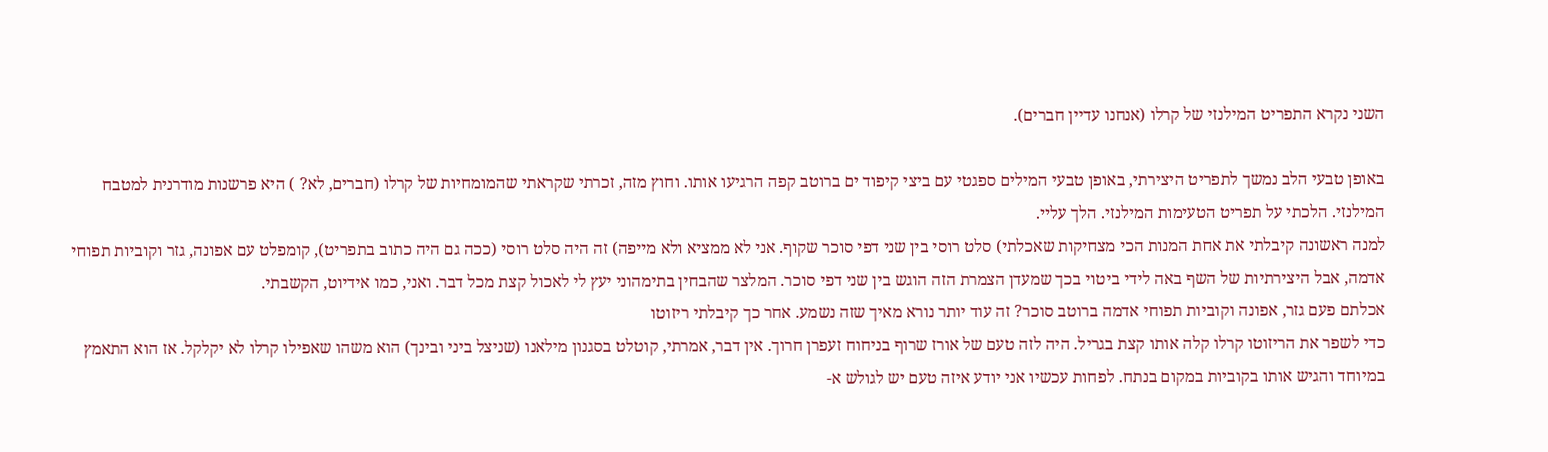השני נקרא התפריט המילנזי של קרלו (אנחנו עדיין חברים).

באופן טבעי הלב נמשך לתפריט היצירתי, באופן טבעי המילים ספגטי עם ביצי קיפוד ים ברוטב קפה הרגיעו אותו. וחוץ מזה, זכרתי שקראתי שהמומחיות של קרלו (חברים, לא? ) היא פרשנות מודרנית למטבח המילנזי. הלכתי על תפריט הטעימות המילנזי. הלך עליי.
למנה ראשונה קיבלתי את אחת המנות הכי מצחיקות שאכלתי) סלט רוסי בין שני דפי סוכר שקוף. אני לא ממציא ולא מייפה) זה היה סלט רוסי (ככה גם היה כתוב בתפריט), קומפלט עם אפונה, גזר וקוביות תפוחי אדמה, אבל היצירתיות של השף באה לידי ביטוי בכך שמעדן הצמרת הזה הוגש בין שני דפי סוכר. המלצר שהבחין בתימהוני יעץ לי לאכול קצת מכל דבר. ואני, כמו אידיוט, הקשבתי.
אכלתם פעם גזר, אפונה וקוביות תפוחי אדמה ברוטב סוכר? זה עוד יותר נורא מאיך שזה נשמע. אחר כך קיבלתי ריזוטו
כדי לשפר את הריזוטו קרלו קלה אותו קצת בגריל. היה לזה טעם של אורז שרוף בניחוח זעפרן חרוך. אין דבר, אמרתי, קוטלט בסגנון מילאנו (שניצל ביני ובינך) הוא משהו שאפילו קרלו לא יקלקל. אז הוא התאמץ במיוחד והגיש אותו בקוביות במקום בנתח. לפחות עכשיו אני יודע איזה טעם יש לגולש א-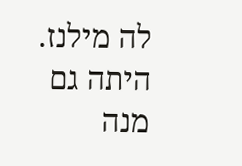לה מילנז.
היתה גם מנה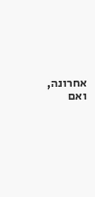אחרונה, ואם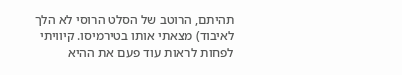תהיתם, הרוטב של הסלט הרוסי לא הלך לאיבוד) מצאתי אותו בטירמיסו. קיוויתי לפחות לראות עוד פעם את ההיא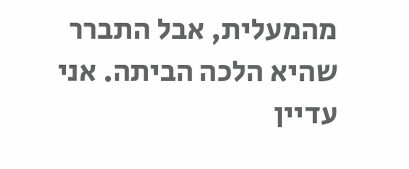מהמעלית, אבל התברר שהיא הלכה הביתה. אני עדיין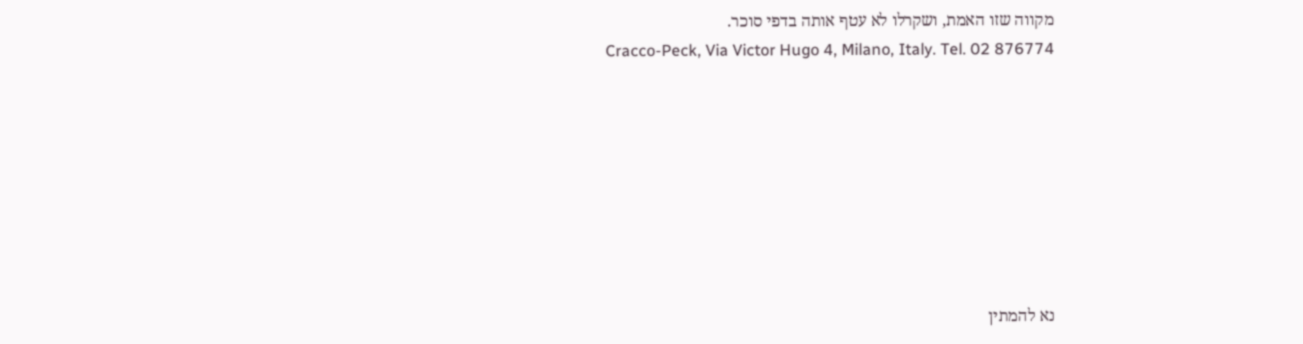מקווה שזו האמת, ושקרלו לא עטף אותה בדפי סוכר.
Cracco-Peck, Via Victor Hugo 4, Milano, Italy. Tel. 02 876774








נא להמתין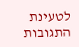לטעינת התגובות